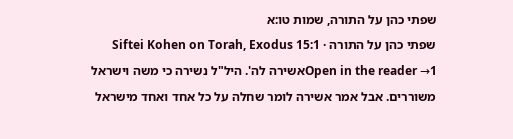שפתי כהן על התורה, שמות טו:א
שפתי כהן על התורה · Siftei Kohen on Torah, Exodus 15:1
Open in the reader →1אשירה לה'. היל"ל נשירה כי משה וישראל משוררים. אבל אמר אשירה לומר שחלה על כל אחד ואחד מישראל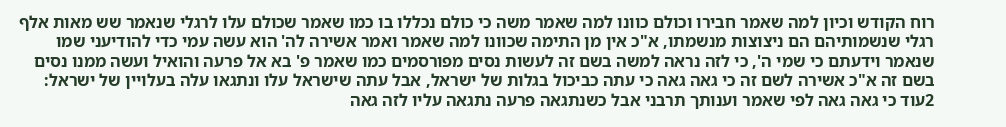רוח הקודש וכיון למה שאמר חבירו וכולם כוונו למה שאמר משה כי כולם נכללו בו כמו שאמר שכולם עלו לרגלי שנאמר שש מאות אלף רגלי שנשמותיהם הם ניצוצות מנשמתו, א"כ אין מן התימה שכוונו למה שאמר ואמר אשירה לה' הוא עשה עמי כדי להודיעני שמו שנאמר וידעתם כי שמי ה', כי לזה נראה למשה בשם זה לעשות נסים מפורסמים כמו שאמר פ' בא אל פרעה והואיל ועשה ממנו נסים בשם זה א"כ אשירה לשם זה כי גאה גאה כי עתה כביכול בגלות של ישראל, אבל עתה שישראל עלו ונתגאו עלה בעלויין של ישראל:
2עוד כי גאה גאה לפי שאמר וענותך תרבני אבל כשנתגאה פרעה נתגאה עליו לזה גאה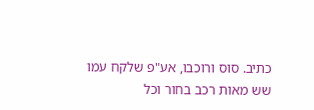כתיב. סוס ורוכבו, אע"פ שלקח עמו שש מאות רכב בחור וכל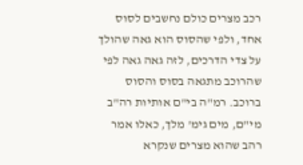רכב מצרים כולם נחשבים לסוס אחד, ולפי שהסוס הוא גאה שהולך על צדי הדרכים, לזה גאה גאה לפי שהרוכב מתגאה בסוס והסוס ברוכב. רמ"ה בי"ם אותיות רה"ב מי"ם, מים גימ' מלך, כאלו אמר רהב שהוא מצרים שנקרא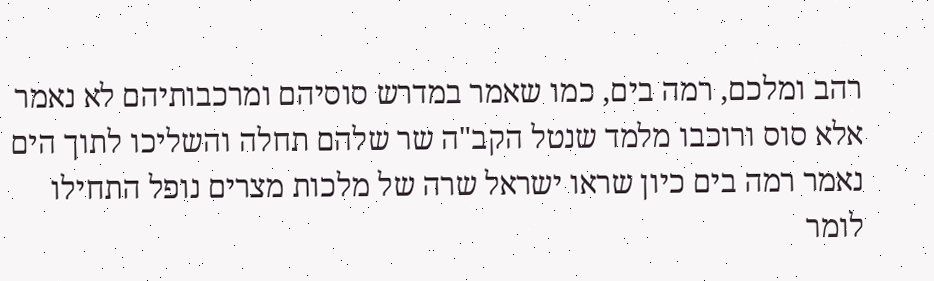רהב ומלכם, רמה בים, כמו שאמר במדרש סוסיהם ומרכבותיהם לא נאמר אלא סוס ורוכבו מלמד שנטל הקב"ה שר שלהם תחלה והשליכו לתוך הים נאמר רמה בים כיון שראו ישראל שרה של מלכות מצרים נופל התחילו לומר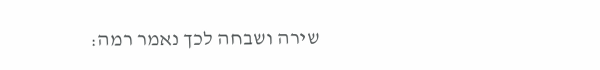שירה ושבחה לכך נאמר רמה: